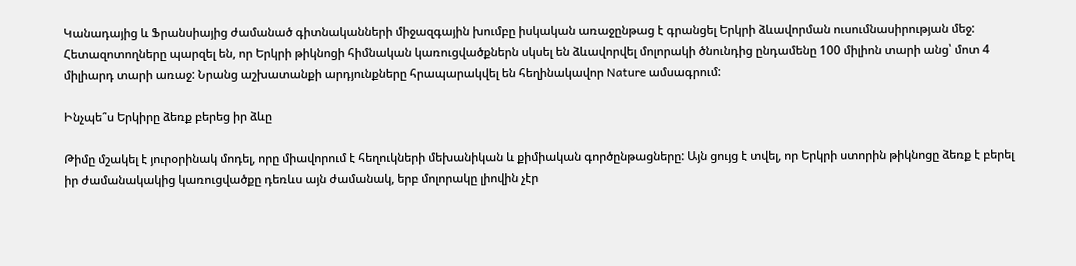Կանադայից և Ֆրանսիայից ժամանած գիտնականների միջազգային խումբը իսկական առաջընթաց է գրանցել Երկրի ձևավորման ուսումնասիրության մեջ: Հետազոտողները պարզել են, որ Երկրի թիկնոցի հիմնական կառուցվածքներն սկսել են ձևավորվել մոլորակի ծնունդից ընդամենը 100 միլիոն տարի անց՝ մոտ 4 միլիարդ տարի առաջ: Նրանց աշխատանքի արդյունքները հրապարակվել են հեղինակավոր Nature ամսագրում:

Ինչպե՞ս Երկիրը ձեռք բերեց իր ձևը

Թիմը մշակել է յուրօրինակ մոդել, որը միավորում է հեղուկների մեխանիկան և քիմիական գործընթացները: Այն ցույց է տվել, որ Երկրի ստորին թիկնոցը ձեռք է բերել իր ժամանակակից կառուցվածքը դեռևս այն ժամանակ, երբ մոլորակը լիովին չէր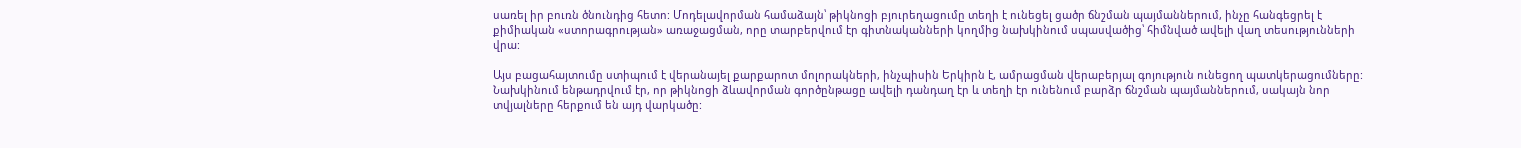սառել իր բուռն ծնունդից հետո: Մոդելավորման համաձայն՝ թիկնոցի բյուրեղացումը տեղի է ունեցել ցածր ճնշման պայմաններում, ինչը հանգեցրել է քիմիական «ստորագրության» առաջացման, որը տարբերվում էր գիտնականների կողմից նախկինում սպասվածից՝ հիմնված ավելի վաղ տեսությունների վրա:

Այս բացահայտումը ստիպում է վերանայել քարքարոտ մոլորակների, ինչպիսին Երկիրն է, ամրացման վերաբերյալ գոյություն ունեցող պատկերացումները: Նախկինում ենթադրվում էր, որ թիկնոցի ձևավորման գործընթացը ավելի դանդաղ էր և տեղի էր ունենում բարձր ճնշման պայմաններում, սակայն նոր տվյալները հերքում են այդ վարկածը: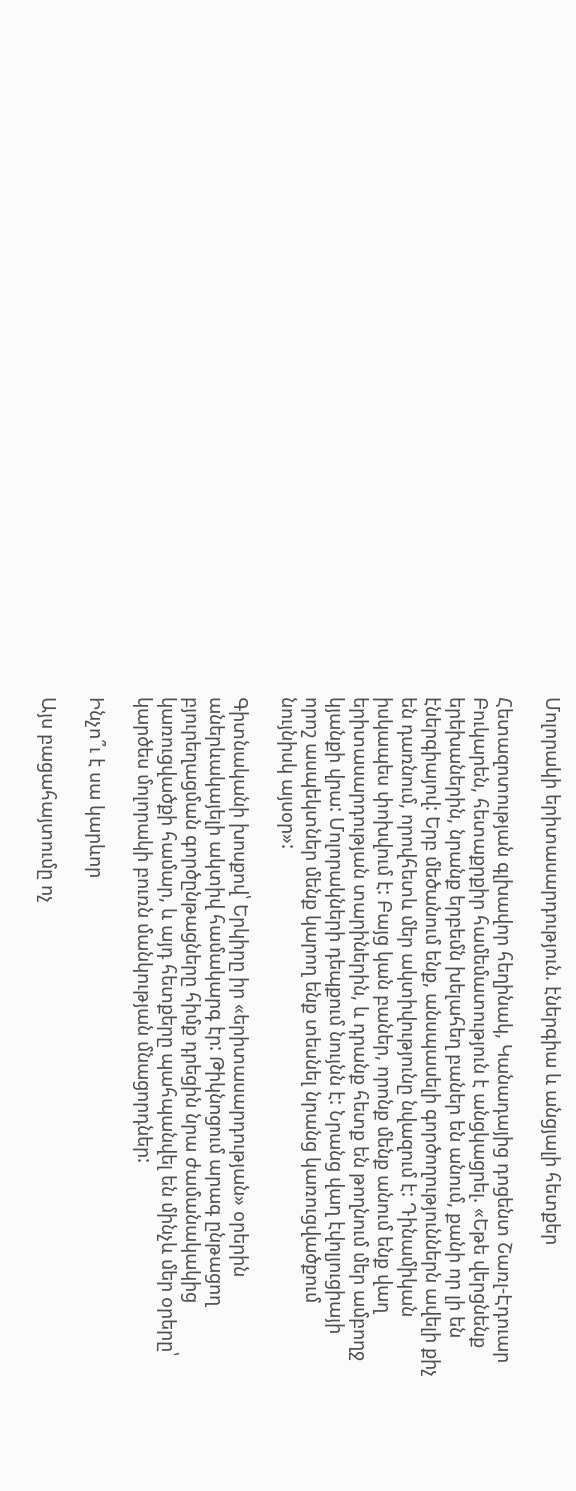Մոլորակի երիտասարդություն. էներգիա և անցյալի հետքեր

Հետազոտության գլխավոր հեղինակ, Կանադայից դոցենտ Շառլ-Էդուար Բուկարեն, հետաքրքիր համեմատություն է անցկացրել. «Եթե վերցնենք երեխաներին, նրանք երբեմն խելահեղ բաներ են անում, քանի որ լի են էներգիայով: Երբ մեծանում ենք, անսպասելի գործողություններն ավելի քիչ են դառնում, որովհետև մեր ակտիվությունը նվազում է: Դինամիկան իսկապես փոխվում է: Բայց կան բաներ, որոնք մենք անում ենք վաղ երիտասարդության տարիներին, և դրանք հետք են թողնում մեր ամբողջ կյանքի վրա: Մոլորակների դեպքում նույնն է: Նրանց վաղ էվոլյուցիայի որոշ ասպեկտներ մենք կարող ենք տեսնել նրանց կառուցվածքում նույնիսկ այսօր»:

Գիտնականի խոսքով՝ Երկիրը իր «երիտասարդության» օրերին աներևակայելի ակտիվ համակարգ էր: Թիկնոցում արագ ընթացող բյուրեղացման գործընթացները հիմք դրեցին նրա ժամանակակից կառուցվածքի համար, և այդ հետքերը պահպանվել են մինչև մեր օրերը՝ կարծես մոլորակի բուռն մանկության մնացորդներ:

Ինչո՞ւ է սա կարևոր

Այս բացահայտումը ոչ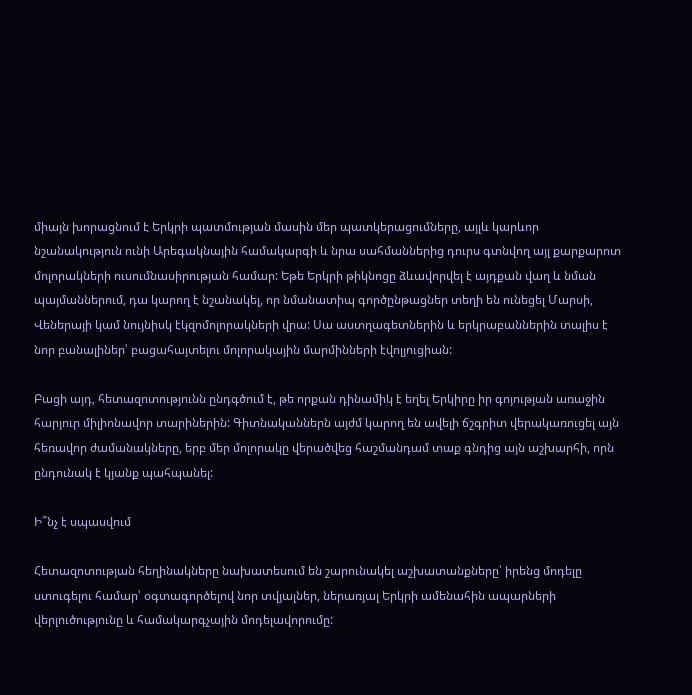միայն խորացնում է Երկրի պատմության մասին մեր պատկերացումները, այլև կարևոր նշանակություն ունի Արեգակնային համակարգի և նրա սահմաններից դուրս գտնվող այլ քարքարոտ մոլորակների ուսումնասիրության համար: Եթե Երկրի թիկնոցը ձևավորվել է այդքան վաղ և նման պայմաններում, դա կարող է նշանակել, որ նմանատիպ գործընթացներ տեղի են ունեցել Մարսի, Վեներայի կամ նույնիսկ էկզոմոլորակների վրա: Սա աստղագետներին և երկրաբաններին տալիս է նոր բանալիներ՝ բացահայտելու մոլորակային մարմինների էվոլյուցիան:

Բացի այդ, հետազոտությունն ընդգծում է, թե որքան դինամիկ է եղել Երկիրը իր գոյության առաջին հարյուր միլիոնավոր տարիներին: Գիտնականներն այժմ կարող են ավելի ճշգրիտ վերակառուցել այն հեռավոր ժամանակները, երբ մեր մոլորակը վերածվեց հաշմանդամ տաք գնդից այն աշխարհի, որն ընդունակ է կյանք պահպանել:

Ի՞նչ է սպասվում

Հետազոտության հեղինակները նախատեսում են շարունակել աշխատանքները՝ իրենց մոդելը ստուգելու համար՝ օգտագործելով նոր տվյալներ, ներառյալ Երկրի ամենահին ապարների վերլուծությունը և համակարգչային մոդելավորումը: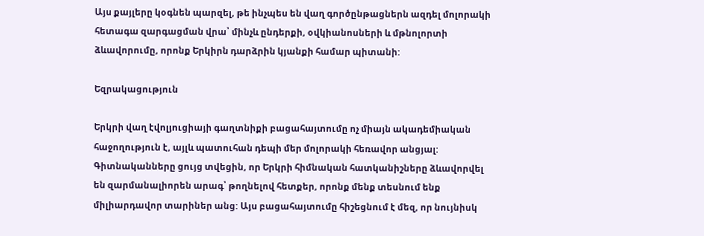Այս քայլերը կօգնեն պարզել, թե ինչպես են վաղ գործընթացներն ազդել մոլորակի հետագա զարգացման վրա՝ մինչև ընդերքի, օվկիանոսների և մթնոլորտի ձևավորումը, որոնք Երկիրն դարձրին կյանքի համար պիտանի:

Եզրակացություն

Երկրի վաղ էվոլյուցիայի գաղտնիքի բացահայտումը ոչ միայն ակադեմիական հաջողություն է, այլև պատուհան դեպի մեր մոլորակի հեռավոր անցյալ: Գիտնականները ցույց տվեցին, որ Երկրի հիմնական հատկանիշները ձևավորվել են զարմանալիորեն արագ՝ թողնելով հետքեր, որոնք մենք տեսնում ենք միլիարդավոր տարիներ անց: Այս բացահայտումը հիշեցնում է մեզ, որ նույնիսկ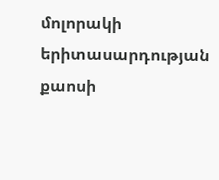մոլորակի երիտասարդության քաոսի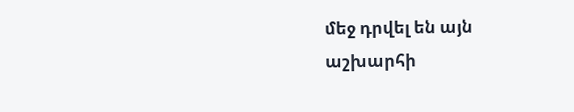մեջ դրվել են այն աշխարհի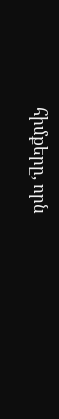հիմքերը, որն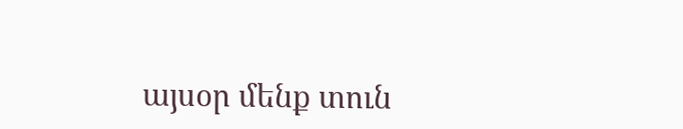այսօր մենք տուն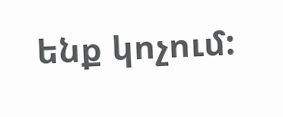ենք կոչում: